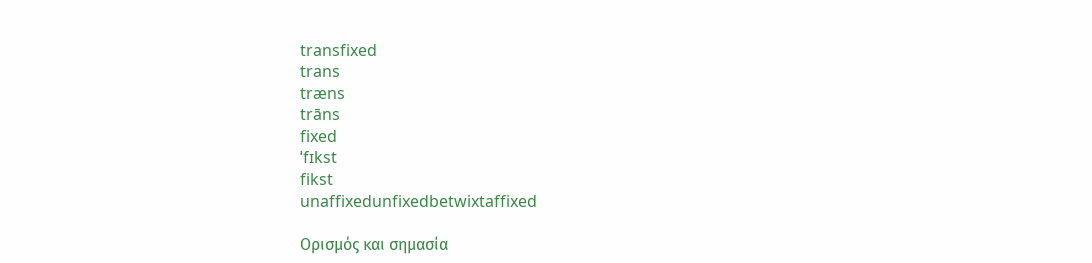transfixed
trans
træns
trāns
fixed
ˈfɪkst
fikst
unaffixedunfixedbetwixtaffixed

Ορισμός και σημασία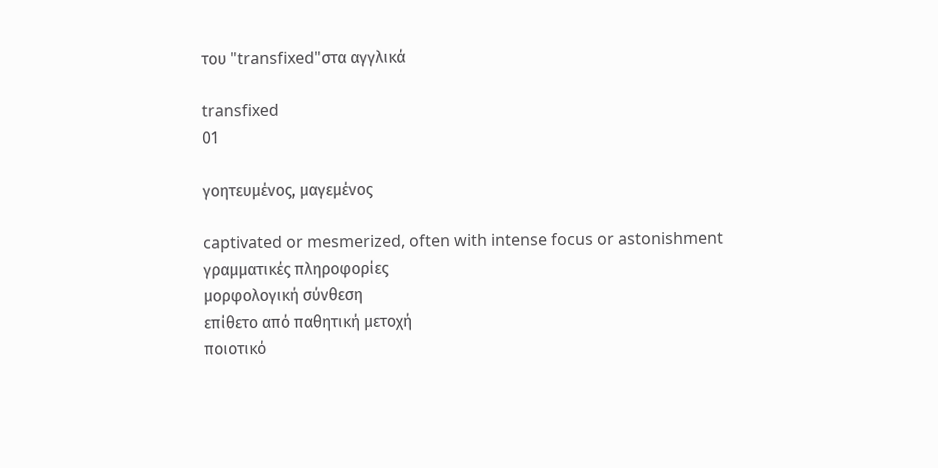του "transfixed"στα αγγλικά

transfixed
01

γοητευμένος, μαγεμένος

captivated or mesmerized, often with intense focus or astonishment
γραμματικές πληροφορίες
μορφολογική σύνθεση
επίθετο από παθητική μετοχή
ποιοτικό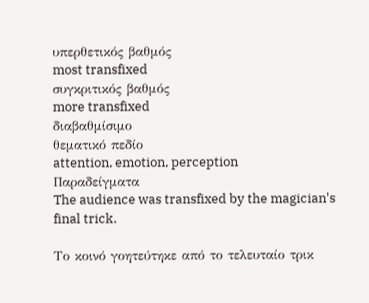υπερθετικός βαθμός
most transfixed
συγκριτικός βαθμός
more transfixed
διαβαθμίσιμο
θεματικό πεδίο
attention, emotion, perception
Παραδείγματα
The audience was transfixed by the magician's final trick.

Το κοινό γοητεύτηκε από το τελευταίο τρικ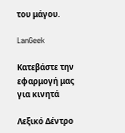του μάγου.

LanGeek

Κατεβάστε την εφαρμογή μας για κινητά

Λεξικό Δέντρο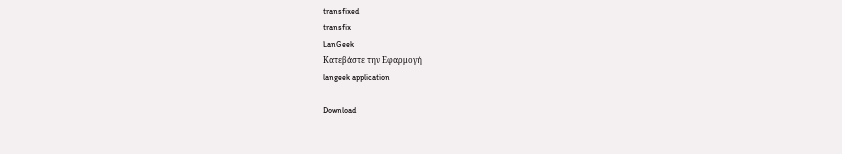transfixed
transfix
LanGeek
Κατεβάστε την Εφαρμογή
langeek application

Download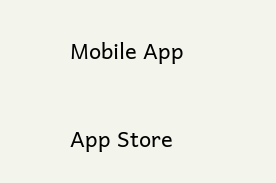Mobile App

App Store